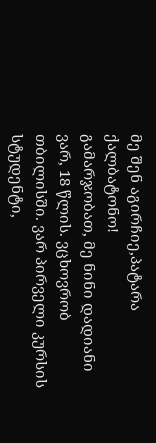მე შენ აგირჩიე,პატარა ქალბატონო!
გამარჯობათ, მე ნინი დადიანი ვარ, 18 წლის. ვცხოვრობ თბილისში. ვარ პირველი კურსის სტუდენტი,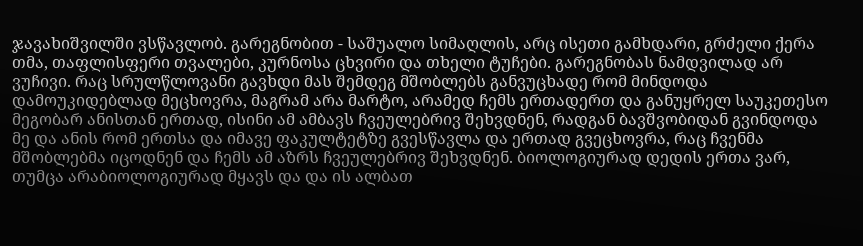ჯავახიშვილში ვსწავლობ. გარეგნობით - საშუალო სიმაღლის, არც ისეთი გამხდარი, გრძელი ქერა თმა, თაფლისფერი თვალები, კურნოსა ცხვირი და თხელი ტუჩები. გარეგნობას ნამდვილად არ ვუჩივი. რაც სრულწლოვანი გავხდი მას შემდეგ მშობლებს განვუცხადე რომ მინდოდა დამოუკიდებლად მეცხოვრა, მაგრამ არა მარტო, არამედ ჩემს ერთადერთ და განუყრელ საუკეთესო მეგობარ ანისთან ერთად, ისინი ამ ამბავს ჩვეულებრივ შეხვდნენ, რადგან ბავშვობიდან გვინდოდა მე და ანის რომ ერთსა და იმავე ფაკულტეტზე გვესწავლა და ერთად გვეცხოვრა, რაც ჩვენმა მშობლებმა იცოდნენ და ჩემს ამ აზრს ჩვეულებრივ შეხვდნენ. ბიოლოგიურად დედის ერთა ვარ, თუმცა არაბიოლოგიურად მყავს და და ის ალბათ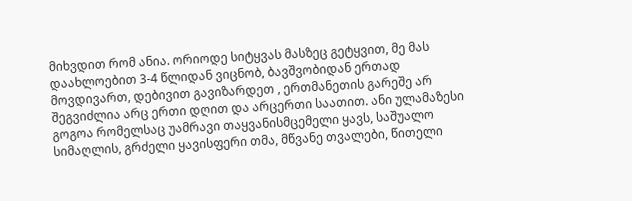მიხვდით რომ ანია. ორიოდე სიტყვას მასზეც გეტყვით, მე მას დაახლოებით 3-4 წლიდან ვიცნობ, ბავშვობიდან ერთად მოვდივართ, დებივით გავიზარდეთ , ერთმანეთის გარეშე არ შეგვიძლია არც ერთი დღით და არცერთი საათით. ანი ულამაზესი გოგოა რომელსაც უამრავი თაყვანისმცემელი ყავს, საშუალო სიმაღლის, გრძელი ყავისფერი თმა, მწვანე თვალები, წითელი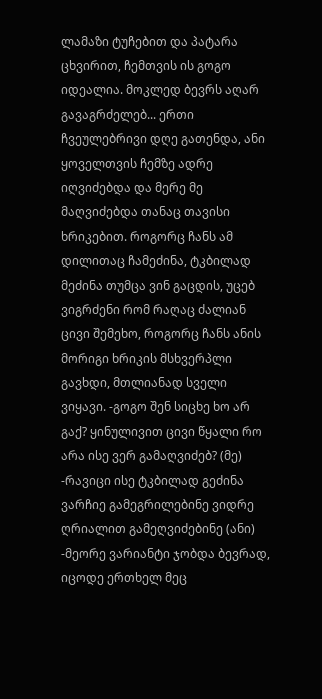ლამაზი ტუჩებით და პატარა ცხვირით, ჩემთვის ის გოგო იდეალია. მოკლედ ბევრს აღარ გავაგრძელებ... ერთი ჩვეულებრივი დღე გათენდა, ანი ყოველთვის ჩემზე ადრე იღვიძებდა და მერე მე მაღვიძებდა თანაც თავისი ხრიკებით. როგორც ჩანს ამ დილითაც ჩამეძინა, ტკბილად მეძინა თუმცა ვინ გაცდის, უცებ ვიგრძენი რომ რაღაც ძალიან ცივი შემეხო, როგორც ჩანს ანის მორიგი ხრიკის მსხვერპლი გავხდი, მთლიანად სველი ვიყავი. -გოგო შენ სიცხე ხო არ გაქ? ყინულივით ცივი წყალი რო არა ისე ვერ გამაღვიძებ? (მე) -რავიცი ისე ტკბილად გეძინა ვარჩიე გამეგრილებინე ვიდრე ღრიალით გამეღვიძებინე (ანი) -მეორე ვარიანტი ჯობდა ბევრად, იცოდე ერთხელ მეც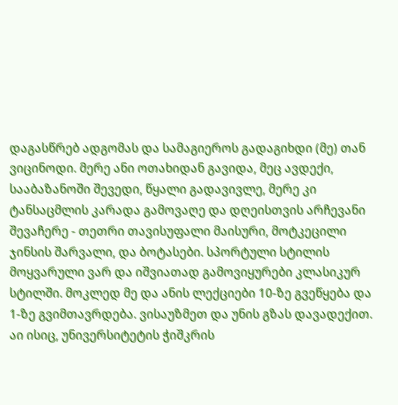დაგასწრებ ადგომას და სამაგიეროს გადაგიხდი (მე) თან ვიცინოდი. მერე ანი ოთახიდან გავიდა, მეც ავდექი, სააბაზანოში შევედი, წყალი გადავივლე, მერე კი ტანსაცმლის კარადა გამოვაღე და დღეისთვის არჩევანი შევაჩერე - თეთრი თავისუფალი მაისური, მოტკეცილი ჯინსის შარვალი, და ბოტასები. სპორტული სტილის მოყვარული ვარ და იშვიათად გამოვიყურები კლასიკურ სტილში. მოკლედ მე და ანის ლექციები 10-ზე გვეწყება და 1-ზე გვიმთავრდება. ვისაუზმეთ და უნის გზას დავადექით. აი ისიც, უნივერსიტეტის ჭიშკრის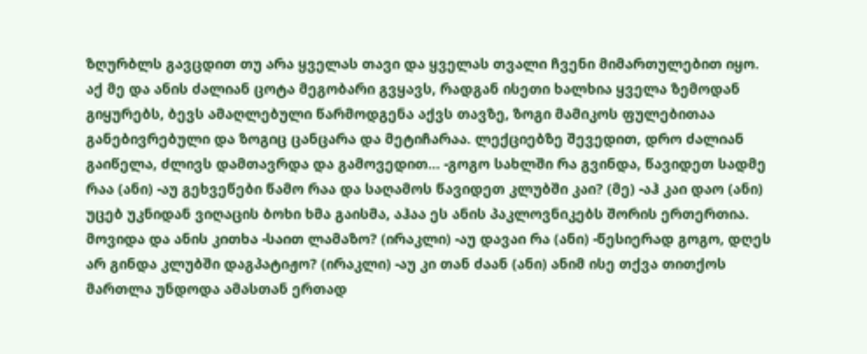ზღურბლს გავცდით თუ არა ყველას თავი და ყველას თვალი ჩვენი მიმართულებით იყო. აქ მე და ანის ძალიან ცოტა მეგობარი გვყავს, რადგან ისეთი ხალხია ყველა ზემოდან გიყურებს, ბევს ამაღლებული წარმოდგენა აქვს თავზე, ზოგი მამიკოს ფულებითაა განებივრებული და ზოგიც ცანცარა და მეტიჩარაა. ლექციებზე შევედით, დრო ძალიან გაიწელა, ძლივს დამთავრდა და გამოვედით... -გოგო სახლში რა გვინდა, წავიდეთ სადმე რაა (ანი) -აუ გეხვეწები წამო რაა და საღამოს წავიდეთ კლუბში კაი? (მე) -აჰ კაი დაო (ანი) უცებ უკნიდან ვიღაცის ბოხი ხმა გაისმა, აჰაა ეს ანის პაკლოვნიკებს შორის ერთერთია. მოვიდა და ანის კითხა -საით ლამაზო? (ირაკლი) -აუ დავაი რა (ანი) -წესიერად გოგო, დღეს არ გინდა კლუბში დაგპატიჟო? (ირაკლი) -აუ კი თან ძაან (ანი) ანიმ ისე თქვა თითქოს მართლა უნდოდა ამასთან ერთად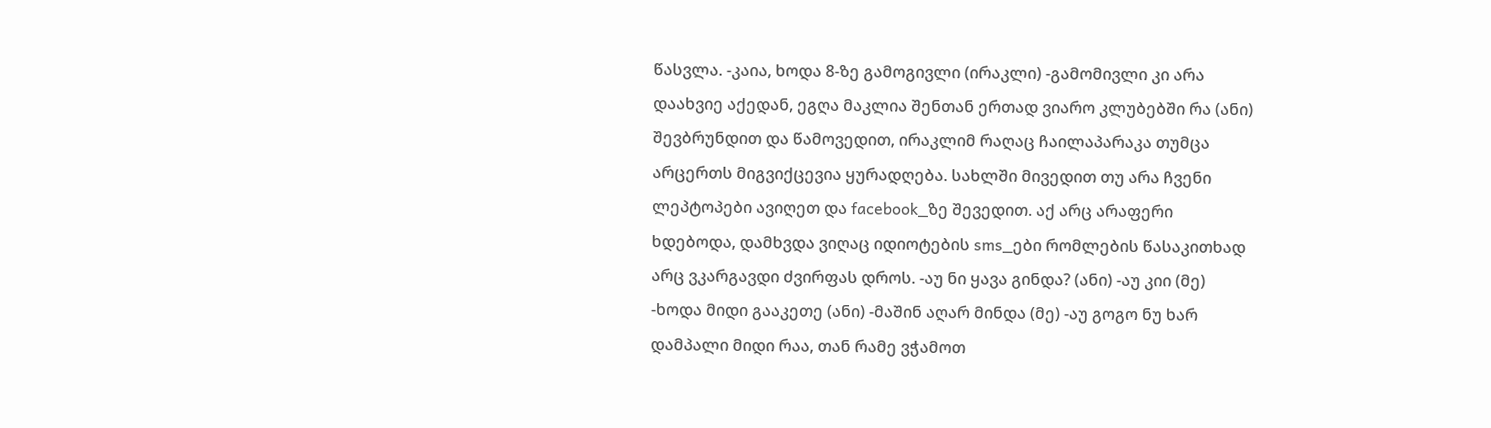წასვლა. -კაია, ხოდა 8-ზე გამოგივლი (ირაკლი) -გამომივლი კი არა დაახვიე აქედან, ეგღა მაკლია შენთან ერთად ვიარო კლუბებში რა (ანი) შევბრუნდით და წამოვედით, ირაკლიმ რაღაც ჩაილაპარაკა თუმცა არცერთს მიგვიქცევია ყურადღება. სახლში მივედით თუ არა ჩვენი ლეპტოპები ავიღეთ და facebook_ზე შევედით. აქ არც არაფერი ხდებოდა, დამხვდა ვიღაც იდიოტების sms_ები რომლების წასაკითხად არც ვკარგავდი ძვირფას დროს. -აუ ნი ყავა გინდა? (ანი) -აუ კიი (მე) -ხოდა მიდი გააკეთე (ანი) -მაშინ აღარ მინდა (მე) -აუ გოგო ნუ ხარ დამპალი მიდი რაა, თან რამე ვჭამოთ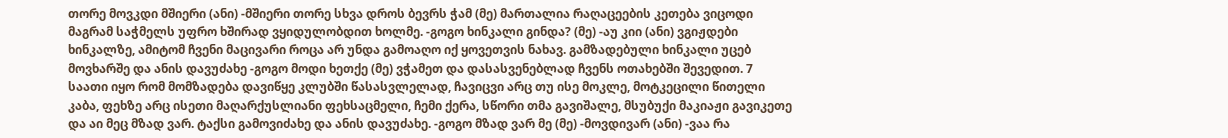თორე მოვკდი მშიერი (ანი) -მშიერი თორე სხვა დროს ბევრს ჭამ (მე) მართალია რაღაცეების კეთება ვიცოდი მაგრამ საჭმელს უფრო ხშირად ვყიდულობდით ხოლმე. -გოგო ხინკალი გინდა? (მე) -აუ კიი (ანი) ვგიჟდები ხინკალზე, ამიტომ ჩვენი მაცივარი როცა არ უნდა გამოაღო იქ ყოვეთვის ნახავ. გამზადებული ხინკალი უცებ მოვხარშე და ანის დავუძახე -გოგო მოდი ხეთქე (მე) ვჭამეთ და დასასვენებლად ჩვენს ოთახებში შევედით. 7 საათი იყო რომ მომზადება დავიწყე კლუბში წასასვლელად, ჩავიცვი არც თუ ისე მოკლე, მოტკეცილი წითელი კაბა, ფეხზე არც ისეთი მაღარქუსლიანი ფეხსაცმელი, ჩემი ქერა, სწორი თმა გავიშალე, მსუბუქი მაკიაჟი გავიკეთე და აი მეც მზად ვარ. ტაქსი გამოვიძახე და ანის დავუძახე. -გოგო მზად ვარ მე (მე) -მოვდივარ (ანი) -ვაა რა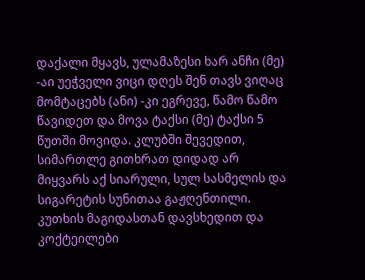დაქალი მყავს, ულამაზესი ხარ ანჩი (მე) -აი უეჭველი ვიცი დღეს შენ თავს ვიღაც მომტაცებს (ანი) -კი ეგრევე, წამო წამო წავიდეთ და მოვა ტაქსი (მე) ტაქსი 5 წუთში მოვიდა. კლუბში შევედით, სიმართლე გითხრათ დიდად არ მიყვარს აქ სიარული, სულ სასმელის და სიგარეტის სუნითაა გაჟღენთილი. კუთხის მაგიდასთან დავსხედით და კოქტეილები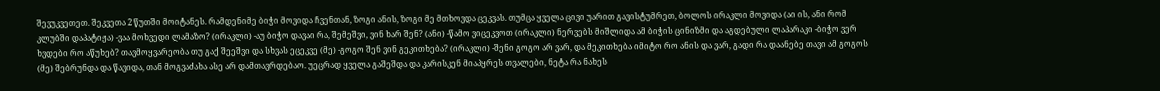შევუკვეთეთ. შეკვეთა 2 წუთში მოიტანეს. რამდენიმე ბიჭი მოვიდა ჩვენთან, ზოგი ანის, ზოგი მე მთხოვდა ცეკვას. თუმცა ყველა ცივი უარით გავისტუმრეთ, ბოლოს ირაკლი მოვიდა (აი ის, ანი რომ კლუბში დაპატიჟა) -ვაა მოხვედი ლამაზო? (ირაკლი) -აუ ბიჭო დავაი რა, შემეშვი, ვინ ხარ შენ? (ანი) -წამო ვიცეკვოთ (ირაკლი) ნერვებს მიშლიდა ამ ბიჭის ცინიზმი და აგდებული ლაპარაკი -ბიჭო ვერ ხვდები რო აწუხებ? თავმოყვარეობა თუ გაქ შეეშვი და სხვას ეცეკვე (მე) -გოგო შენ ვინ გეკითხება? (ირაკლი) -შენი გოგო არ ვარ, და მეკითხება იმიტო რო ანის და ვარ, გადი რა დაანებე თავი ამ გოგოს (მე) შებრუნდა და წავიდა, თან მოგვაძახა ასე არ დამთავრდებაო. უეცრად ყველა გაშეშდა და კარისკენ მიაპყრეს თვალები, ნეტა რა ნახეს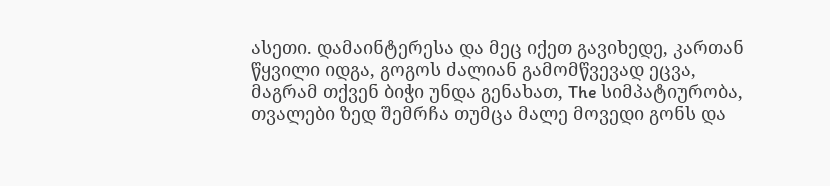ასეთი. დამაინტერესა და მეც იქეთ გავიხედე, კართან წყვილი იდგა, გოგოს ძალიან გამომწვევად ეცვა, მაგრამ თქვენ ბიჭი უნდა გენახათ, The სიმპატიურობა, თვალები ზედ შემრჩა თუმცა მალე მოვედი გონს და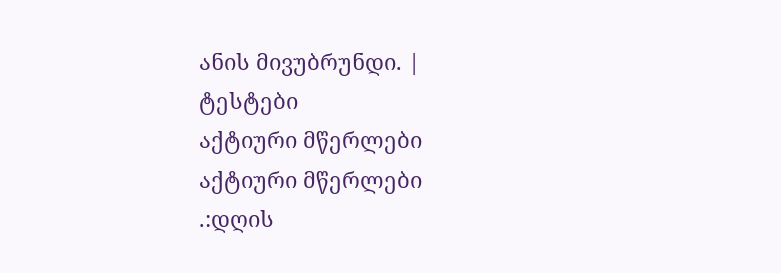ანის მივუბრუნდი. |
ტესტები
აქტიური მწერლები
აქტიური მწერლები
.:დღის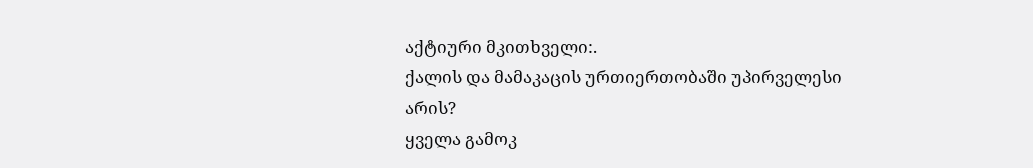აქტიური მკითხველი:.
ქალის და მამაკაცის ურთიერთობაში უპირველესი არის?
ყველა გამოკ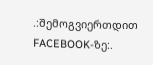.:შემოგვიერთდით FACEBOOK-ზე:.